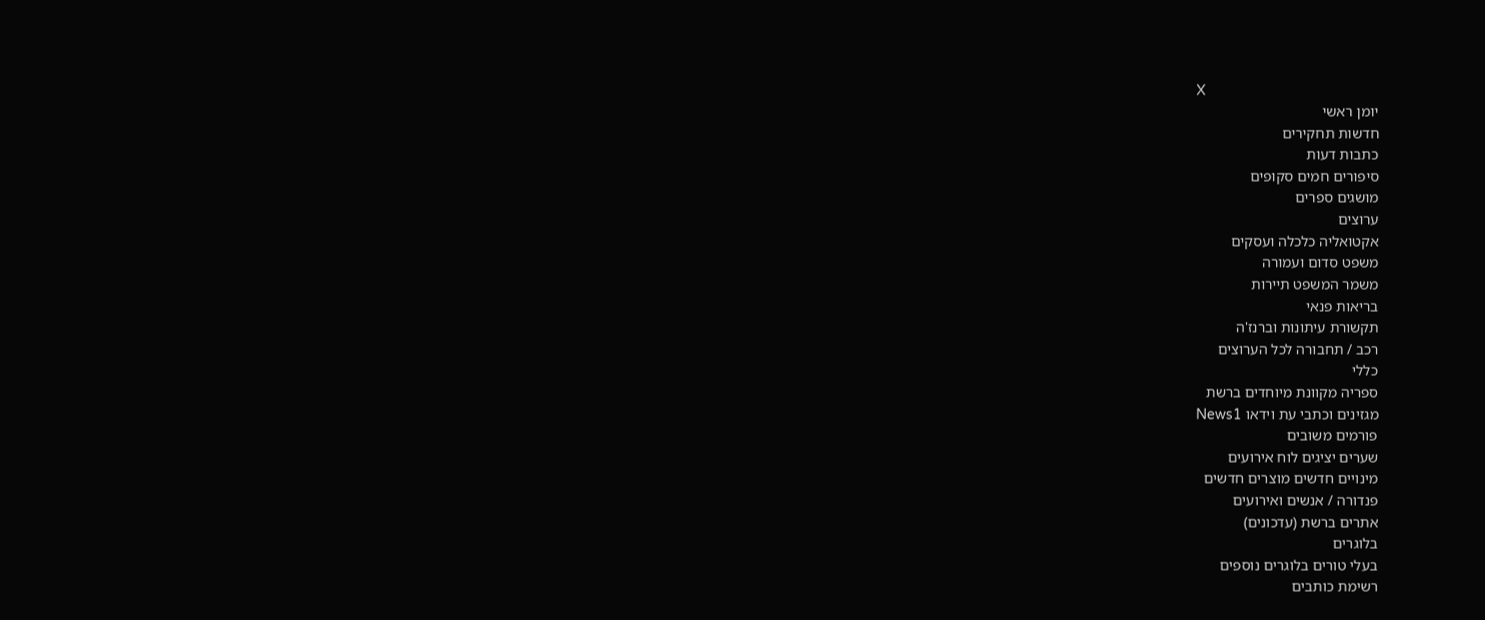X
יומן ראשי
חדשות תחקירים
כתבות דעות
סיפורים חמים סקופים
מושגים ספרים
ערוצים
אקטואליה כלכלה ועסקים
משפט סדום ועמורה
משמר המשפט תיירות
בריאות פנאי
תקשורת עיתונות וברנז'ה
רכב / תחבורה לכל הערוצים
כללי
ספריה מקוונת מיוחדים ברשת
מגזינים וכתבי עת וידאו News1
פורמים משובים
שערים יציגים לוח אירועים
מינויים חדשים מוצרים חדשים
פנדורה / אנשים ואירועים
אתרים ברשת (עדכונים)
בלוגרים
בעלי טורים בלוגרים נוספים
רשימת כותבים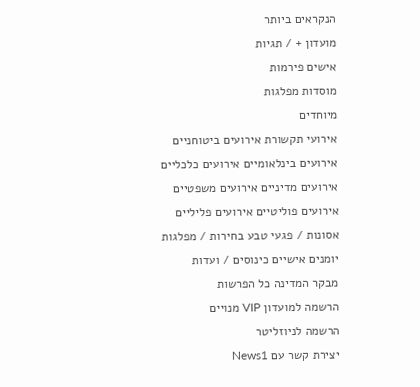הנקראים ביותר
מועדון + / תגיות
אישים פירמות
מוסדות מפלגות
מיוחדים
אירועי תקשורת אירועים ביטוחניים
אירועים בינלאומיים אירועים כלכליים
אירועים מדיניים אירועים משפטיים
אירועים פוליטיים אירועים פליליים
אסונות / פגעי טבע בחירות / מפלגות
יומנים אישיים כינוסים / ועדות
מבקר המדינה כל הפרשות
הרשמה למועדון VIP מנויים
הרשמה לניוזליטר
יצירת קשר עם News1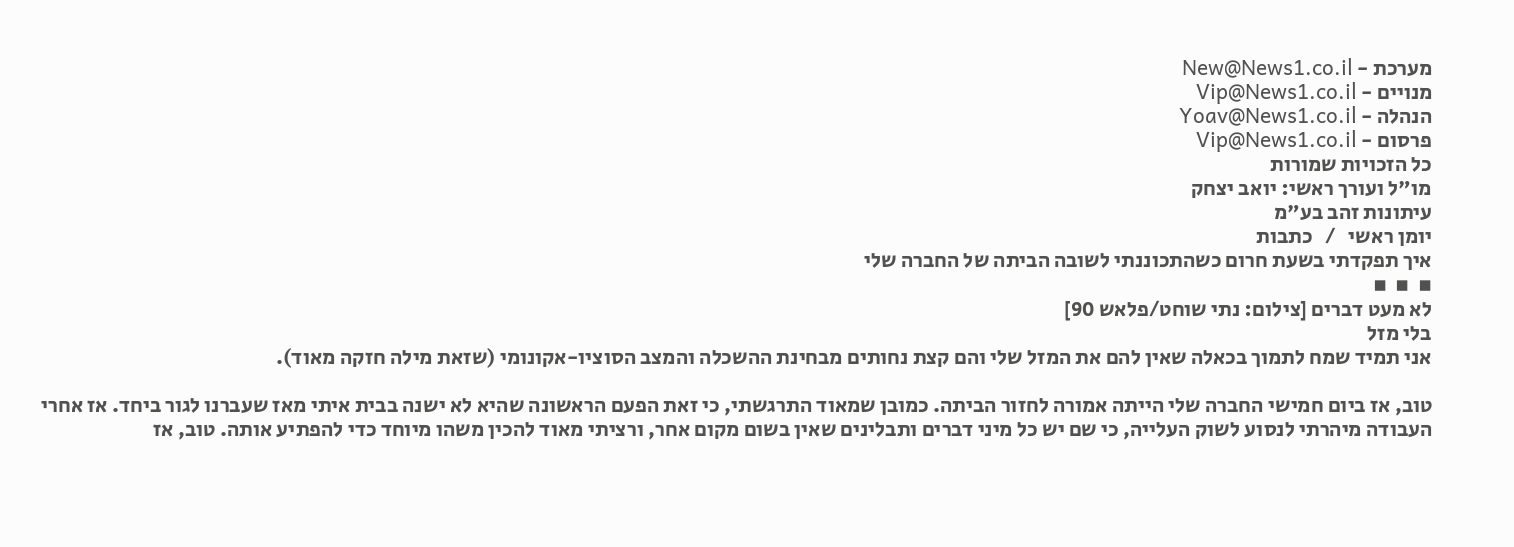מערכת - New@News1.co.il
מנויים - Vip@News1.co.il
הנהלה - Yoav@News1.co.il
פרסום - Vip@News1.co.il
כל הזכויות שמורות
מו"ל ועורך ראשי: יואב יצחק
עיתונות זהב בע"מ
יומן ראשי   /   כתבות
איך תפקדתי בשעת חרום כשהתכוננתי לשובה הביתה של החברה שלי
▪  ▪  ▪
לא מעט דברים [צילום: נתי שוחט/פלאש 90]
בלי מזל
אני תמיד שמח לתמוך בכאלה שאין להם את המזל שלי והם קצת נחותים מבחינת ההשכלה והמצב הסוציו-אקונומי (שזאת מילה חזקה מאוד).

טוב, אז ביום חמישי החברה שלי הייתה אמורה לחזור הביתה. כמובן שמאוד התרגשתי, כי זאת הפעם הראשונה שהיא לא ישנה בבית איתי מאז שעברנו לגור ביחד. אז אחרי העבודה מיהרתי לנסוע לשוק העלייה, כי שם יש כל מיני דברים ותבלינים שאין בשום מקום אחר, ורציתי מאוד להכין משהו מיוחד כדי להפתיע אותה. טוב, אז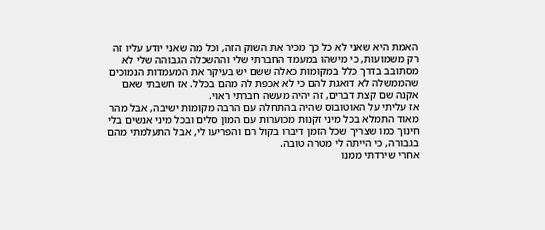האמת היא שאני לא כל כך מכיר את השוק הזה, וכל מה שאני יודע עליו זה רק משמועות, כי מישהו במעמד החברתי שלי וההשכלה הגבוהה שלי לא מסתובב בדרך כלל במקומות כאלה ששם יש בעיקר את המעמדות הנמוכים שהממשלה לא דואגת להם כי לא אכפת לה מהם בכלל. אז חשבתי שאם אקנה שם קצת דברים, זה יהיה מעשה חברתי ראוי.
אז עליתי על האוטובוס שהיה בהתחלה עם הרבה מקומות ישיבה, אבל מהר מאוד התמלא בכל מיני זקנות מכוערות עם המון סלים ובכל מיני אנשים בלי חינוך כמו שצריך שכל הזמן דיברו בקול רם והפריעו לי, אבל התעלמתי מהם בגבורה, כי הייתה לי מטרה טובה.
אחרי שירדתי ממנו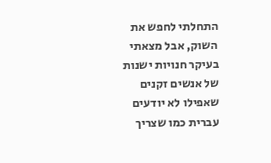התחלתי לחפש את השוק, אבל מצאתי בעיקר חנויות ישנות של אנשים זקנים שאפילו לא יודעים עברית כמו שצריך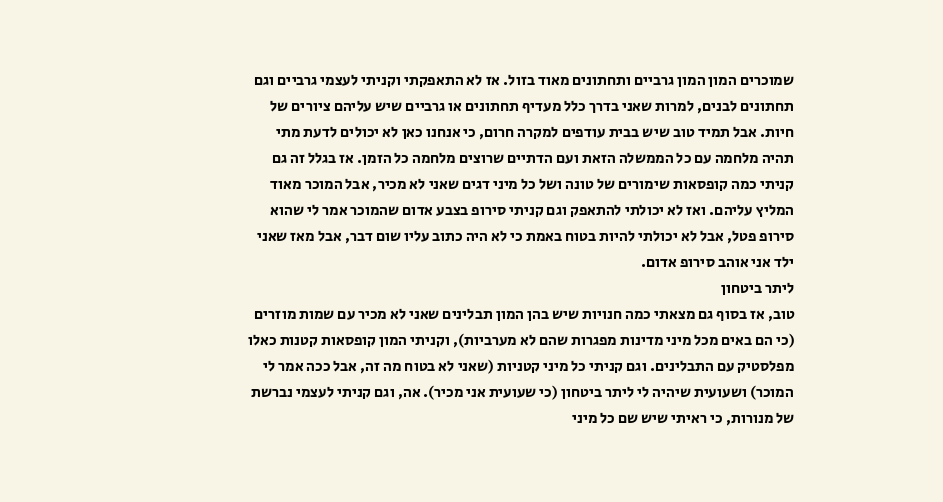שמוכרים המון המון גרביים ותחתונים מאוד בזול. אז לא התאפקתי וקניתי לעצמי גרביים וגם תחתונים לבנים, למרות שאני בדרך כלל מעדיף תחתונים או גרביים שיש עליהם ציורים של חיות. אבל תמיד טוב שיש בבית עודפים למקרה חרום, כי אנחנו כאן לא יכולים לדעת מתי תהיה מלחמה עם כל הממשלה הזאת ועם הדתיים שרוצים מלחמה כל הזמן. אז בגלל זה גם קניתי כמה קופסאות שימורים של טונה ושל כל מיני דגים שאני לא מכיר, אבל המוכר מאוד המליץ עליהם. ואז לא יכולתי להתאפק וגם קניתי סירופ בצבע אדום שהמוכר אמר לי שהוא סירופ פטל, אבל לא יכולתי להיות בטוח באמת כי לא היה כתוב עליו שום דבר, אבל מאז שאני ילד אני אוהב סירופ אדום.
ליתר ביטחון
טוב, אז בסוף גם מצאתי כמה חנויות שיש בהן המון תבלינים שאני לא מכיר עם שמות מוזרים (כי הם באים מכל מיני מדינות מפגרות שהם לא מערביות), וקניתי המון קופסאות קטנות כאלו מפלסטיק עם התבלינים. וגם קניתי כל מיני קטניות (שאני לא בטוח מה זה, אבל ככה אמר לי המוכר) ושעועית שיהיה לי ליתר ביטחון (כי שעועית אני מכיר). אה, וגם קניתי לעצמי נברשת של מנורות, כי ראיתי שיש שם כל מיני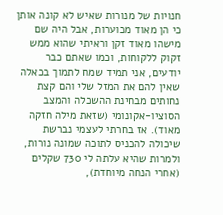חנויות של מנורות שאיש לא קונה אותן כי הן מאוד מכוערות, אבל היה שם מישהו מאוד זקן וראיתי שהוא ממש זקוק ללקוחות, וכמו שאתם כבר יודעים, אני תמיד שמח לתמוך בכאלה שאין להם את המזל שלי והם קצת נחותים מבחינת ההשכלה והמצב הסוציו-אקונומי (שזאת מילה חזקה מאוד). אז בחרתי לעצמי נברשת שיכולה להכניס לתוכה שמונה נורות, ולמרות שהיא עלתה לי 730 שקלים (אחרי הנחה מיוחדת),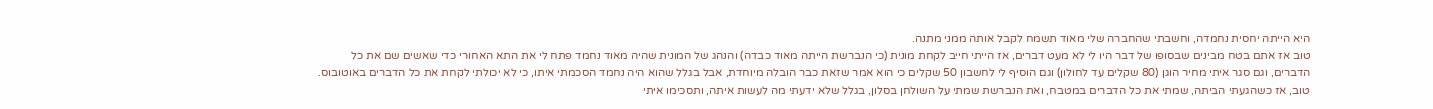היא הייתה יחסית נחמדה, וחשבתי שהחברה שלי מאוד תשמח לקבל אותה ממני מתנה.
טוב אז אתם בטח מבינים שבסופו של דבר היו לי לא מעט דברים, אז הייתי חייב לקחת מונית (כי הנברשת הייתה מאוד כבדה) והנהג של המונית שהיה מאוד נחמד פתח לי את התא האחורי כדי שאשים שם את כל הדברים, וגם סגר איתי מחיר הוגן (80 שקלים עד לחולון) וגם הוסיף לי לחשבון 50 שקלים כי הוא אמר שזאת כבר הובלה מיוחדת, אבל בגלל שהוא היה נחמד הסכמתי איתו, כי לא יכולתי לקחת את כל הדברים באוטובוס.
טוב, אז כשהגעתי הביתה, שמתי את כל הדברים במטבח, ואת הנברשת שמתי על השולחן בסלון, בגלל שלא ידעתי מה לעשות איתה, ותסכימו איתי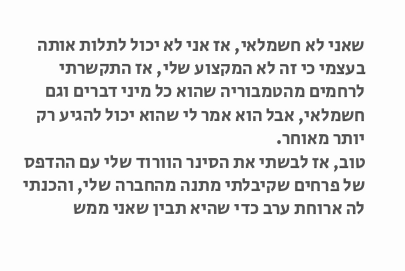שאני לא חשמלאי, אז אני לא יכול לתלות אותה בעצמי כי זה לא המקצוע שלי, אז התקשרתי לרחמים מהטמבוריה שהוא כל מיני דברים וגם חשמלאי, אבל הוא אמר לי שהוא יכול להגיע רק יותר מאוחר.
טוב, אז לבשתי את הסינר הוורוד שלי עם ההדפס של פרחים שקיבלתי מתנה מהחברה שלי, והכנתי לה ארוחת ערב כדי שהיא תבין שאני ממש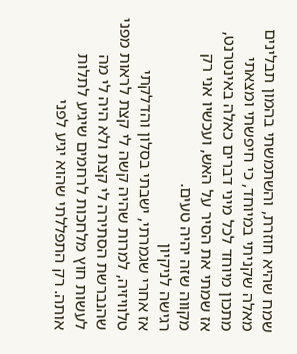שמח שהיא חוזרת, והשתמשתי בהמון תבלינים מאלה שקניתי במיוחד, כי חיפשתי ומצאתי מתכון מיוחד לכל מיני דברים כאלה באינטרנט, אז שמתי את הסיר על האש, ועכשיו אני רק מקווה שזה יהיה טעים.
רגישה לניקיון
אז אחרי שגמרתי, ישבתי בסלון והדלקתי טלוויזיה, למרות שהיה קשה לי קצת לראות מפני שהנברשת הסתירה לי קצת ולא היה לי מה לעשות חוץ מלחכות לרחמים שיגיע לתלות אותה. רק התפללתי שהוא יגיע לפני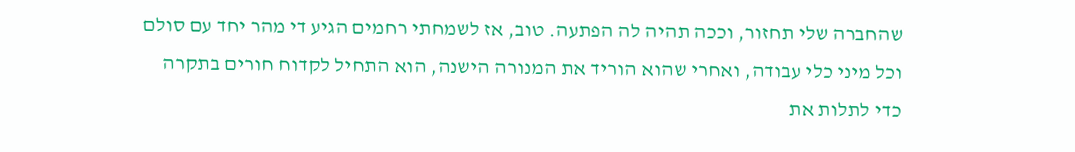שהחברה שלי תחזור, וככה תהיה לה הפתעה. טוב, אז לשמחתי רחמים הגיע די מהר יחד עם סולם וכל מיני כלי עבודה, ואחרי שהוא הוריד את המנורה הישנה, הוא התחיל לקדוח חורים בתקרה כדי לתלות את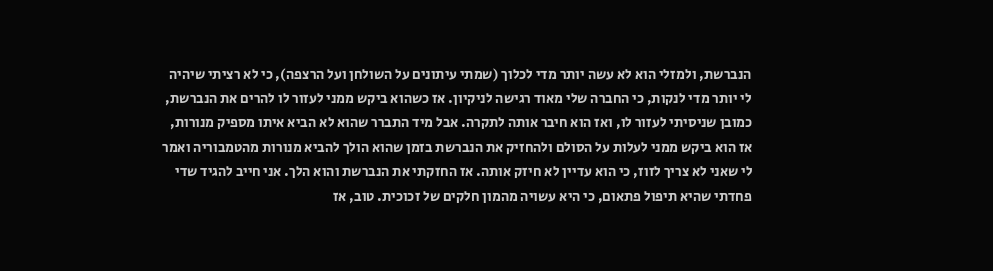הנברשת, ולמזלי הוא לא עשה יותר מדי לכלוך (שמתי עיתונים על השולחן ועל הרצפה), כי לא רציתי שיהיה לי יותר מדי לנקות, כי החברה שלי מאוד רגישה לניקיון. אז כשהוא ביקש ממני לעזור לו להרים את הנברשת, כמובן שניסיתי לעזור לו, ואז הוא חיבר אותה לתקרה. אבל מיד התברר שהוא לא הביא איתו מספיק מנורות, אז הוא ביקש ממני לעלות על הסולם ולהחזיק את הנברשת בזמן שהוא הולך להביא מנורות מהטמבוריה ואמר לי שאני לא צריך לזוז, כי הוא עדיין לא חיזק אותה. אז החזקתי את הנברשת והוא הלך. אני חייב להגיד שדי פחדתי שהיא תיפול פתאום, כי היא עשויה מהמון חלקים של זכוכית. טוב, אז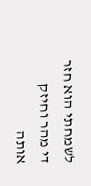לשמחתי הוא חזר די מהר וחיזק אותה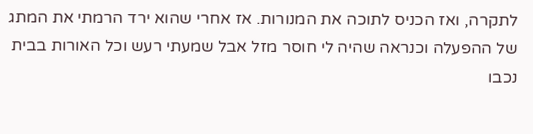לתקרה, ואז הכניס לתוכה את המנורות. אז אחרי שהוא ירד הרמתי את המתג של ההפעלה וכנראה שהיה לי חוסר מזל אבל שמעתי רעש וכל האורות בבית נכבו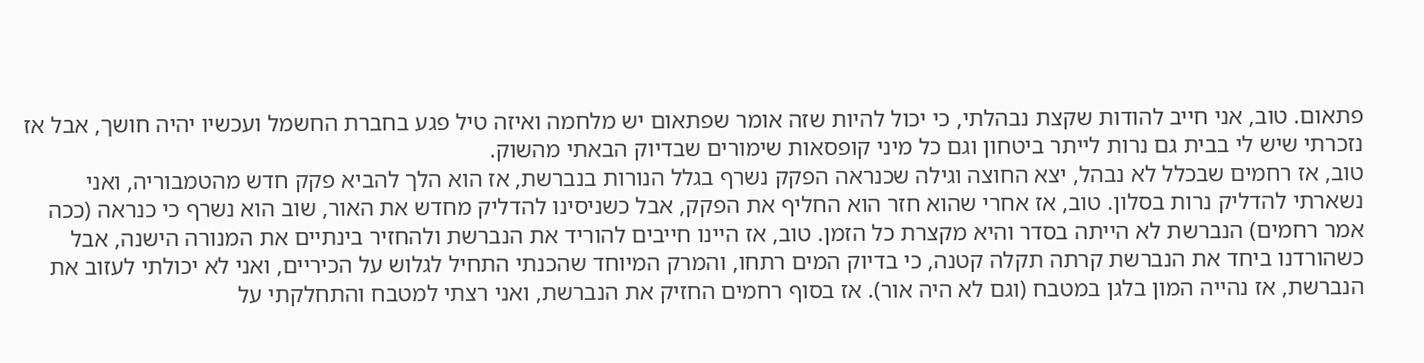פתאום. טוב, אני חייב להודות שקצת נבהלתי, כי יכול להיות שזה אומר שפתאום יש מלחמה ואיזה טיל פגע בחברת החשמל ועכשיו יהיה חושך, אבל אז נזכרתי שיש לי בבית גם נרות לייתר ביטחון וגם כל מיני קופסאות שימורים שבדיוק הבאתי מהשוק.
טוב, אז רחמים שבכלל לא נבהל, יצא החוצה וגילה שכנראה הפקק נשרף בגלל הנורות בנברשת, אז הוא הלך להביא פקק חדש מהטמבוריה, ואני נשארתי להדליק נרות בסלון. טוב, אז אחרי שהוא חזר הוא החליף את הפקק, אבל כשניסינו להדליק מחדש את האור, שוב הוא נשרף כי כנראה (ככה אמר רחמים) הנברשת לא הייתה בסדר והיא מקצרת כל הזמן. טוב, אז היינו חייבים להוריד את הנברשת ולהחזיר בינתיים את המנורה הישנה, אבל כשהורדנו ביחד את הנברשת קרתה תקלה קטנה, כי בדיוק המים רתחו, והמרק המיוחד שהכנתי התחיל לגלוש על הכיריים, ואני לא יכולתי לעזוב את הנברשת, אז נהייה המון בלגן במטבח (וגם לא היה אור). אז בסוף רחמים החזיק את הנברשת, ואני רצתי למטבח והתחלקתי על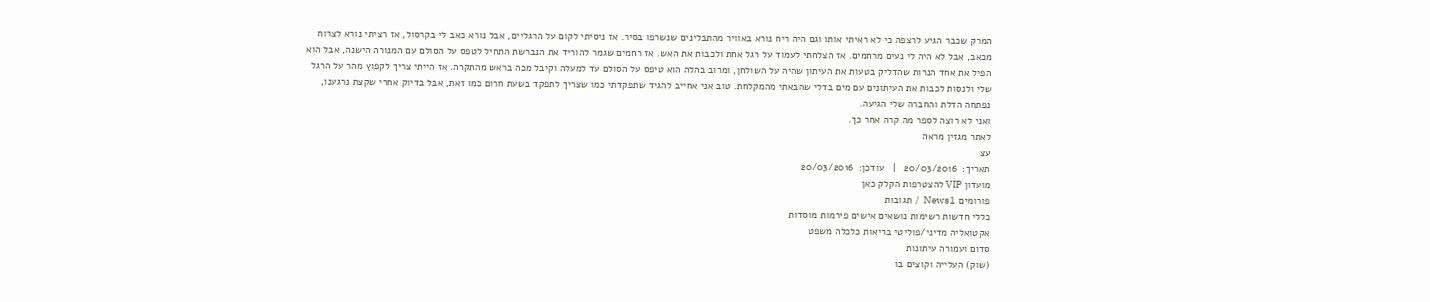המרק שכבר הגיע לרצפה כי לא ראיתי אותו וגם היה ריח נורא באוויר מהתבלינים שנשרפו בסיר. אז ניסיתי לקום על הרגליים, אבל נורא כאב לי בקרסול, אז רציתי נורא לצרוח מכאב, אבל לא היה לי נעים מרחמים. אז הצלחתי לעמוד על רגל אחת ולכבות את האש. אז רחמים שגמר להוריד את הנברשת התחיל לטפס על הסולם עם המנורה הישנה, אבל הוא הפיל את אחד הנרות שהדליק בטעות את העיתון שהיה על השולחן, ומרוב בהלה הוא טיפס על הסולם עד למעלה וקיבל מכה בראש מהתקרה. אז הייתי צריך לקפוץ מהר על הרגל שלי ולנסות לכבות את העיתונים עם מים בדלי שהבאתי מהמקלחת. טוב אני אחייב להגיד שתפקדתי כמו שצריך לתפקד בשעת חרום כמו זאת, אבל בדיוק אחרי שקצת נרגענו, נפתחה הדלת והחברה שלי הגיעה.
ואני לא רוצה לספר מה קרה אחר כך.
לאתר מגזין מראה
עצ
תאריך:  20/03/2016   |   עודכן:  20/03/2016
מועדון VIP להצטרפות הקלק כאן
פורומים News1  /  תגובות
כללי חדשות רשימות נושאים אישים פירמות מוסדות
אקטואליה מדיני/פוליטי בריאות כלכלה משפט
סדום ועמורה עיתונות
(שוק) העלייה וקוצים בו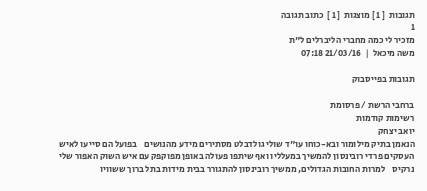תגובות  [ 1 ] מוצגות  [ 1 ]  כתוב תגובה
1
מזכיר לי כמה מחברי הליברלים ל"ת
משה מיכאל  |  21/03/16 07:18

תגובות בפייסבוק

ברחבי הרשת / פרסומת
רשימות קודמות
יואב יצחק
הנאמן בתיק מילומור ובא-כוחו עו"ד שולי גולדבלט מסתירים מידע מהנושים    בפועל הם סייעו לאיש העסקים פרדי רובינסון להמשיך במעלליו ואף שיתפו פעולה באופן מפוקפק עם איש השוק האפור שלי נרקיס    למרות החובות הגדולים, ממשיך רובינסון להתגורר בבית מידות בתל ברוך ששוויו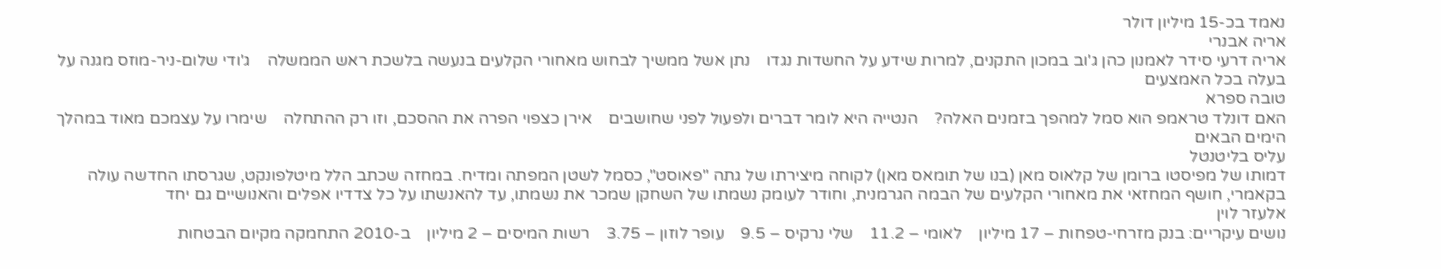נאמד בכ-15 מיליון דולר
אריה אבנרי
אריה דרעי סידר לאמנון כהן ג'וב במכון התקנים, למרות שידע על החשדות נגדו    נתן אשל ממשיך לבחוש מאחורי הקלעים בנעשה בלשכת ראש הממשלה    ג'ודי שלום-ניר-מוזס מגנה על בעלה בכל האמצעים
טובה ספרא
האם דונלד טראמפ הוא סמל למהפך בזמנים האלה?    הנטייה היא לומר דברים ולפעול לפני שחושבים    אירן כצפוי הפרה את ההסכם, וזו רק ההתחלה    שימרו על עצמכם מאוד במהלך הימים הבאים
עליס בליטנטל
דמותו של מפיסטו ברומן של קלאוס מאן (בנו של תומאס מאן) לקוחה מיצירתו של גתה "פאוסט", כסמל לשטן המפתה ומדיח. במחזה שכתב הלל מיטלפונקט, שגרסתו החדשה עולה בקאמרי, חושף המחזאי את מאחורי הקלעים של הבמה הגרמנית, וחודר לעומק נשמתו של השחקן שמכר את נשמתו, עד להאנשתו על כל צדדיו אפלים והאנושיים גם יחד
אלעזר לוין
נושים עיקריים: בנק מזרחי-טפחות – 17 מיליון    לאומי – 11.2    שלי נרקיס – 9.5    עופר לוזון – 3.75    רשות המיסים – 2 מיליון    ב-2010 התחמקה מקיום הבטחות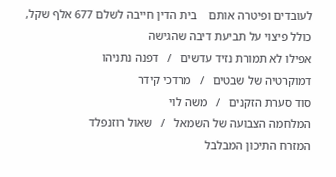לעובדים ופיטרה אותם    בית הדין חייבה לשלם 677 אלף שקל, כולל פיצוי על תביעת דיבה שהגישה
אפילו לא תמורת נזיד עדשים   /   דפנה נתניהו
דמוקרטיה של שבטים   /   מרדכי קידר
סוד סערת הזקנים   /   משה לוי
המלחמה הצבועה של השמאל   /   שאול רוזנפלד
המזרח התיכון המבלבל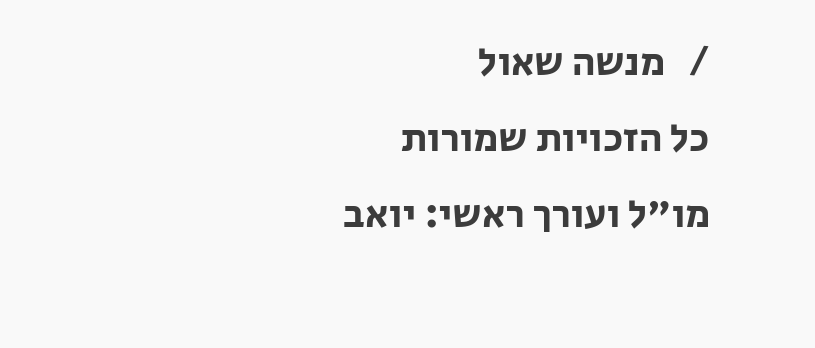/   מנשה שאול
כל הזכויות שמורות
מו"ל ועורך ראשי: יואב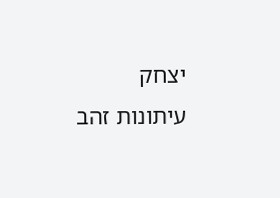יצחק
עיתונות זהב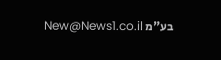בע"מ New@News1.co.il